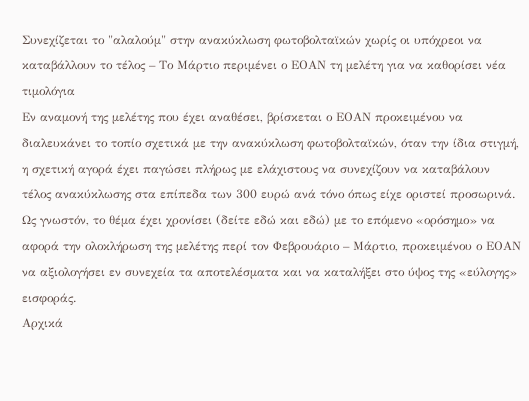Συνεχίζεται το "αλαλούμ" στην ανακύκλωση φωτοβολταϊκών χωρίς οι υπόχρεοι να καταβάλλουν το τέλος – Το Μάρτιο περιμένει ο ΕΟΑΝ τη μελέτη για να καθορίσει νέα τιμολόγια
Εν αναμονή της μελέτης που έχει αναθέσει, βρίσκεται ο ΕΟΑΝ προκειμένου να διαλευκάνει το τοπίο σχετικά με την ανακύκλωση φωτοβολταϊκών, όταν την ίδια στιγμή, η σχετική αγορά έχει παγώσει πλήρως με ελάχιστους να συνεχίζουν να καταβάλουν τέλος ανακύκλωσης στα επίπεδα των 300 ευρώ ανά τόνο όπως είχε οριστεί προσωρινά.
Ως γνωστόν, το θέμα έχει χρονίσει (δείτε εδώ και εδώ) με το επόμενο «ορόσημο» να αφορά την ολοκλήρωση της μελέτης περί τον Φεβρουάριο – Μάρτιο, προκειμένου ο ΕΟΑΝ να αξιολογήσει εν συνεχεία τα αποτελέσματα και να καταλήξει στο ύψος της «εύλογης» εισφοράς.
Αρχικά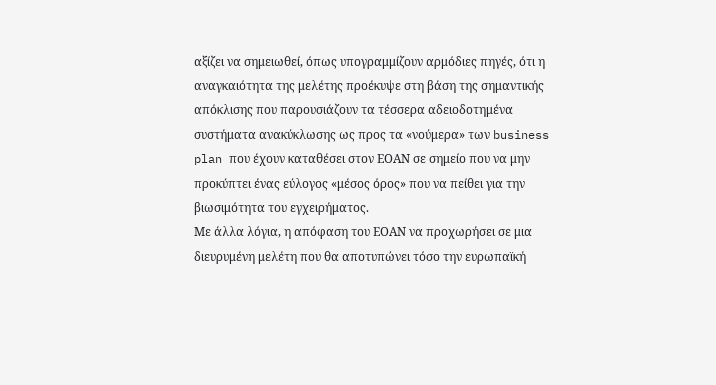αξίζει να σημειωθεί, όπως υπογραμμίζουν αρμόδιες πηγές, ότι η αναγκαιότητα της μελέτης προέκυψε στη βάση της σημαντικής απόκλισης που παρουσιάζουν τα τέσσερα αδειοδοτημένα συστήματα ανακύκλωσης ως προς τα «νούμερα» των business plan που έχουν καταθέσει στον ΕΟΑΝ σε σημείο που να μην προκύπτει ένας εύλογος «μέσος όρος» που να πείθει για την βιωσιμότητα του εγχειρήματος.
Με άλλα λόγια, η απόφαση του ΕΟΑΝ να προχωρήσει σε μια διευρυμένη μελέτη που θα αποτυπώνει τόσο την ευρωπαϊκή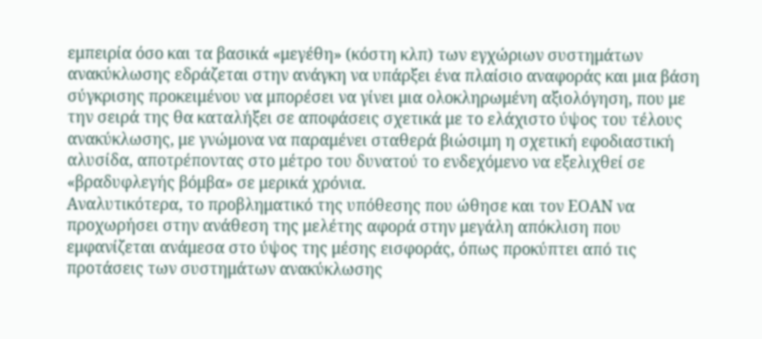εμπειρία όσο και τα βασικά «μεγέθη» (κόστη κλπ) των εγχώριων συστημάτων ανακύκλωσης εδράζεται στην ανάγκη να υπάρξει ένα πλαίσιο αναφοράς και μια βάση σύγκρισης προκειμένου να μπορέσει να γίνει μια ολοκληρωμένη αξιολόγηση, που με την σειρά της θα καταλήξει σε αποφάσεις σχετικά με το ελάχιστο ύψος του τέλους ανακύκλωσης, με γνώμονα να παραμένει σταθερά βιώσιμη η σχετική εφοδιαστική αλυσίδα, αποτρέποντας στο μέτρο του δυνατού το ενδεχόμενο να εξελιχθεί σε «βραδυφλεγής βόμβα» σε μερικά χρόνια.
Αναλυτικότερα, το προβληματικό της υπόθεσης που ώθησε και τον ΕΟΑΝ να προχωρήσει στην ανάθεση της μελέτης αφορά στην μεγάλη απόκλιση που εμφανίζεται ανάμεσα στο ύψος της μέσης εισφοράς, όπως προκύπτει από τις προτάσεις των συστημάτων ανακύκλωσης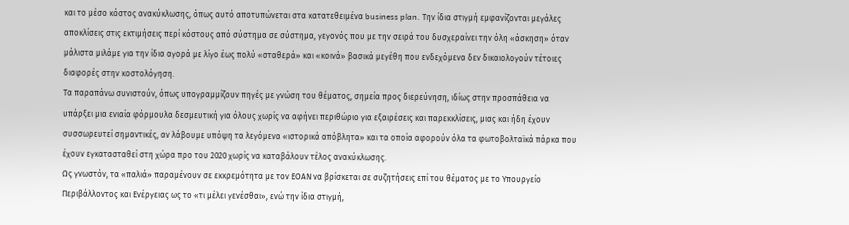και το μέσο κόστος ανακύκλωσης, όπως αυτό αποτυπώνεται στα κατατεθειμένα business plan. Την ίδια στιγμή εμφανίζονται μεγάλες αποκλίσεις στις εκτιμήσεις περί κόστους από σύστημα σε σύστημα, γεγονός που με την σειρά του δυσχεραίνει την όλη «άσκηση» όταν μάλιστα μιλάμε για την ίδια αγορά με λίγο έως πολύ «σταθερά» και «κοινά» βασικά μεγέθη που ενδεχόμενα δεν δικαιολογούν τέτοιες διαφορές στην κοστολόγηση.
Τα παραπάνω συνιστούν, όπως υπογραμμίζουν πηγές με γνώση του θέματος, σημεία προς διερεύνηση, ιδίως στην προσπάθεια να υπάρξει μια ενιαία φόρμουλα δεσμευτική για όλους χωρίς να αφήνει περιθώριο για εξαιρέσεις και παρεκκλίσεις, μιας και ήδη έχουν συσσωρευτεί σημαντικές, αν λάβουμε υπόψη τα λεγόμενα «ιστορικά απόβλητα» και τα οποία αφορούν όλα τα φωτοβολταϊκά πάρκα που έχουν εγκατασταθεί στη χώρα προ του 2020 χωρίς να καταβάλουν τέλος ανακύκλωσης.
Ως γνωστόν, τα «παλιά» παραμένουν σε εκκρεμότητα με τον ΕΟΑΝ να βρίσκεται σε συζητήσεις επί του θέματος με το Υπουργείο Περιβάλλοντος και Ενέργειας ως το «τι μέλει γενέσθαι», ενώ την ίδια στιγμή,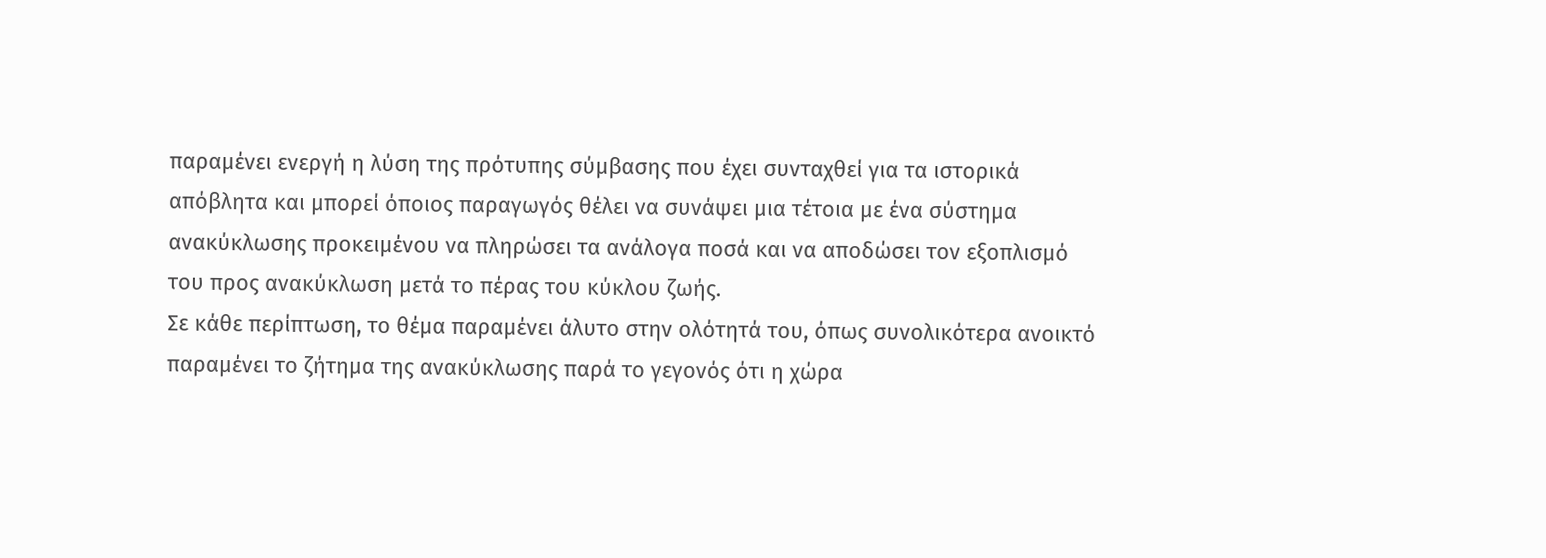παραμένει ενεργή η λύση της πρότυπης σύμβασης που έχει συνταχθεί για τα ιστορικά απόβλητα και μπορεί όποιος παραγωγός θέλει να συνάψει μια τέτοια με ένα σύστημα ανακύκλωσης προκειμένου να πληρώσει τα ανάλογα ποσά και να αποδώσει τον εξοπλισμό του προς ανακύκλωση μετά το πέρας του κύκλου ζωής.
Σε κάθε περίπτωση, το θέμα παραμένει άλυτο στην ολότητά του, όπως συνολικότερα ανοικτό παραμένει το ζήτημα της ανακύκλωσης παρά το γεγονός ότι η χώρα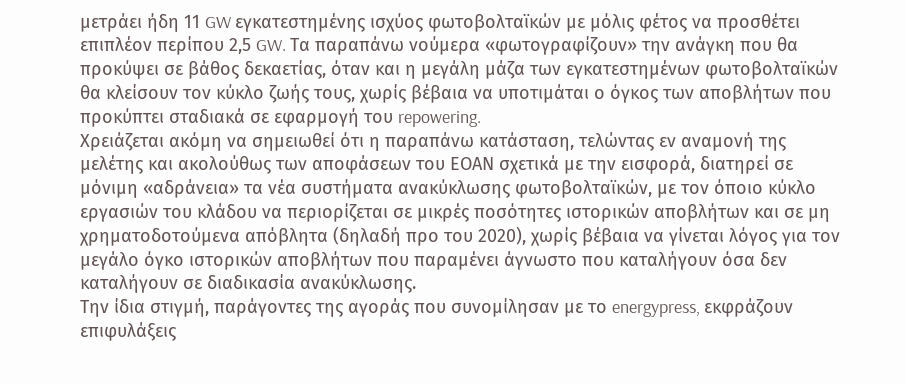μετράει ήδη 11 GW εγκατεστημένης ισχύος φωτοβολταϊκών με μόλις φέτος να προσθέτει επιπλέον περίπου 2,5 GW. Τα παραπάνω νούμερα «φωτογραφίζουν» την ανάγκη που θα προκύψει σε βάθος δεκαετίας, όταν και η μεγάλη μάζα των εγκατεστημένων φωτοβολταϊκών θα κλείσουν τον κύκλο ζωής τους, χωρίς βέβαια να υποτιμάται ο όγκος των αποβλήτων που προκύπτει σταδιακά σε εφαρμογή του repowering.
Χρειάζεται ακόμη να σημειωθεί ότι η παραπάνω κατάσταση, τελώντας εν αναμονή της μελέτης και ακολούθως των αποφάσεων του ΕΟΑΝ σχετικά με την εισφορά, διατηρεί σε μόνιμη «αδράνεια» τα νέα συστήματα ανακύκλωσης φωτοβολταϊκών, με τον όποιο κύκλο εργασιών του κλάδου να περιορίζεται σε μικρές ποσότητες ιστορικών αποβλήτων και σε μη χρηματοδοτούμενα απόβλητα (δηλαδή προ του 2020), χωρίς βέβαια να γίνεται λόγος για τον μεγάλο όγκο ιστορικών αποβλήτων που παραμένει άγνωστο που καταλήγουν όσα δεν καταλήγουν σε διαδικασία ανακύκλωσης.
Την ίδια στιγμή, παράγοντες της αγοράς που συνομίλησαν με το energypress, εκφράζουν επιφυλάξεις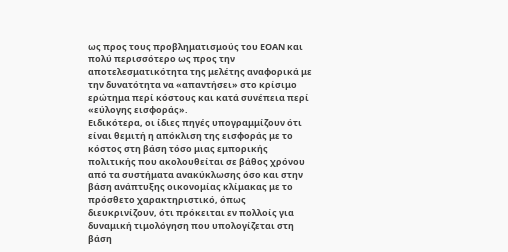ως προς τους προβληματισμούς του ΕΟΑΝ και πολύ περισσότερο ως προς την αποτελεσματικότητα της μελέτης αναφορικά με την δυνατότητα να «απαντήσει» στο κρίσιμο ερώτημα περί κόστους και κατά συνέπεια περί «εύλογης εισφοράς».
Ειδικότερα, οι ίδιες πηγές υπογραμμίζουν ότι είναι θεμιτή η απόκλιση της εισφοράς με το κόστος στη βάση τόσο μιας εμπορικής πολιτικής που ακολουθείται σε βάθος χρόνου από τα συστήματα ανακύκλωσης όσο και στην βάση ανάπτυξης οικονομίας κλίμακας με το πρόσθετο χαρακτηριστικό, όπως διευκρινίζουν, ότι πρόκειται εν πολλοίς για δυναμική τιμολόγηση που υπολογίζεται στη βάση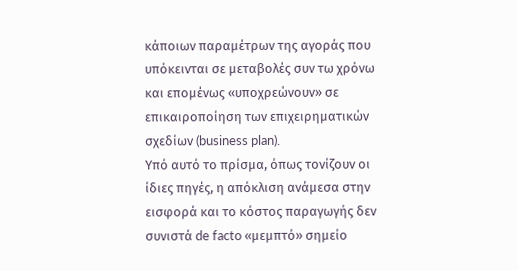κάποιων παραμέτρων της αγοράς που υπόκεινται σε μεταβολές συν τω χρόνω και επομένως «υποχρεώνουν» σε επικαιροποίηση των επιχειρηματικών σχεδίων (business plan).
Υπό αυτό το πρίσμα, όπως τονίζουν οι ίδιες πηγές, η απόκλιση ανάμεσα στην εισφορά και το κόστος παραγωγής δεν συνιστά de facto «μεμπτό» σημείο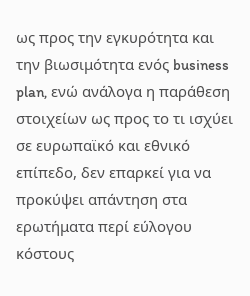ως προς την εγκυρότητα και την βιωσιμότητα ενός business plan, ενώ ανάλογα η παράθεση στοιχείων ως προς το τι ισχύει σε ευρωπαϊκό και εθνικό επίπεδο, δεν επαρκεί για να προκύψει απάντηση στα ερωτήματα περί εύλογου κόστους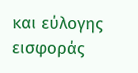και εύλογης εισφοράς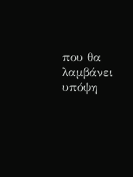που θα λαμβάνει υπόψη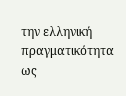την ελληνική πραγματικότητα ως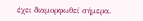έχει διαμορφωθεί σήμερα.